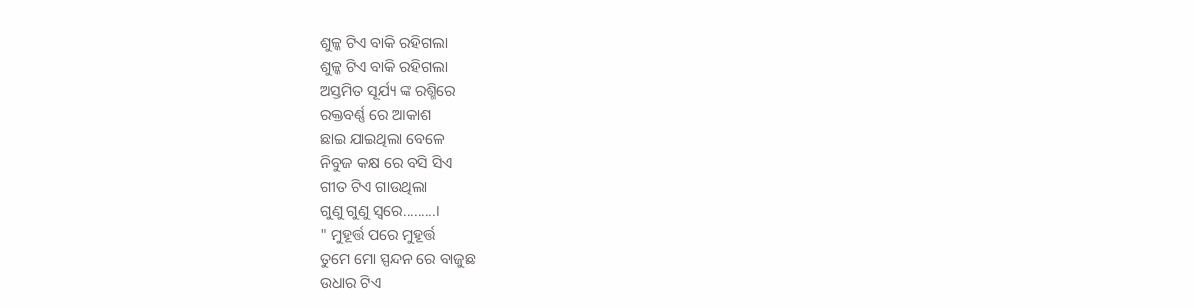ଶୁଳ୍କ ଟିଏ ବାକି ରହିଗଲା
ଶୁଳ୍କ ଟିଏ ବାକି ରହିଗଲା
ଅସ୍ତମିତ ସୂର୍ଯ୍ୟ ଙ୍କ ରଶ୍ମିରେ
ରକ୍ତବର୍ଣ୍ଣ ରେ ଆକାଶ
ଛାଇ ଯାଇଥିଲା ବେଳେ
ନିବୁଜ କକ୍ଷ ରେ ବସି ସିଏ
ଗୀତ ଟିଏ ଗାଉଥିଲା
ଗୁଣୁ ଗୁଣୁ ସ୍ୱରେ.........।
" ମୁହୂର୍ତ୍ତ ପରେ ମୁହୂର୍ତ୍ତ
ତୁମେ ମୋ ସ୍ପନ୍ଦନ ରେ ବାଜୁଛ
ଉଧାର ଟିଏ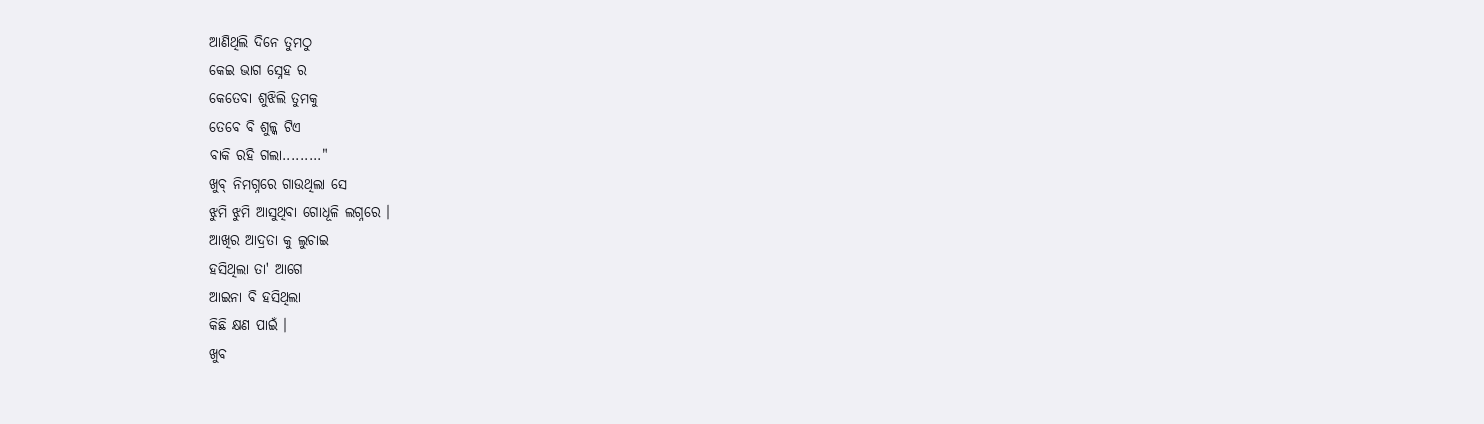ଆଣିଥିଲି ଦିନେ ତୁମଠୁ
କେଇ ଭାଗ ସ୍ନେହ ର
କେତେବା ଶୁଝିଲି ତୁମକୁ
ତେବେ ବି ଶୁଳ୍କ ଟିଏ
ବାକି ରହି ଗଲା........."
ଖୁବ୍ ନିମଗ୍ନରେ ଗାଉଥିଲା ସେ
ଝୁମି ଝୁମି ଆସୁଥିବା ଗୋଧୂଳି ଲଗ୍ନରେ ।
ଆଖିର ଆଦ୍ରତା କୁ ଲୁଚାଇ
ହସିଥିଲା ତା' ଆଗେ
ଆଇନା ବି ହସିଥିଲା
କିଛି କ୍ଷଣ ପାଇଁ ।
ଖୁବ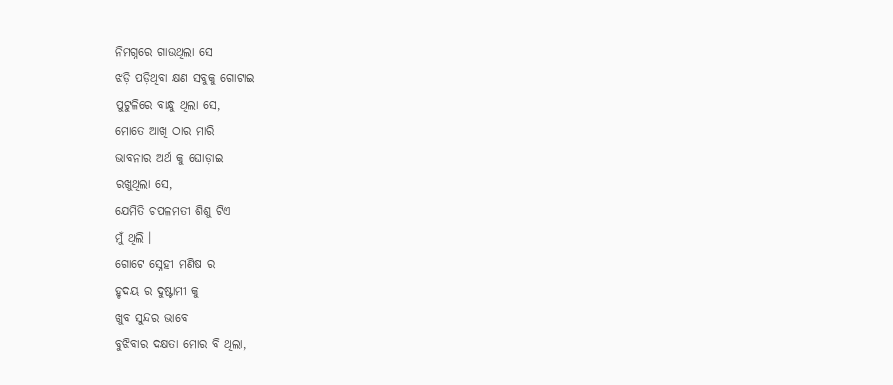ନିମଗ୍ନରେ ଗାଉଥିଲା ସେ
ଝଡ଼ି ପଡ଼ିଥିବା କ୍ଷଣ ସବୁକୁ ଗୋଟାଇ
ପୁଟୁଳିରେ ବାନ୍ଧୁ ଥିଲା ସେ,
ମୋତେ ଆଖି ଠାର ମାରି
ଭାବନାର ଅର୍ଥ କୁ ଘୋଡ଼ାଇ
ରଖୁଥିଲା ସେ,
ଯେମିତି ଚପଳମତୀ ଶିଶୁ ଟିଏ
ମୁଁ ଥିଲି ।
ଗୋଟେ ସ୍ନେହୀ ମଣିଷ ର
ହୃଦୟ ର ଦୁଷ୍ଟାମୀ କୁ
ଖୁବ ସୁନ୍ଦର ଭାବେ
ବୁଝିବାର ଦକ୍ଷତା ମୋର ବି ଥିଲା,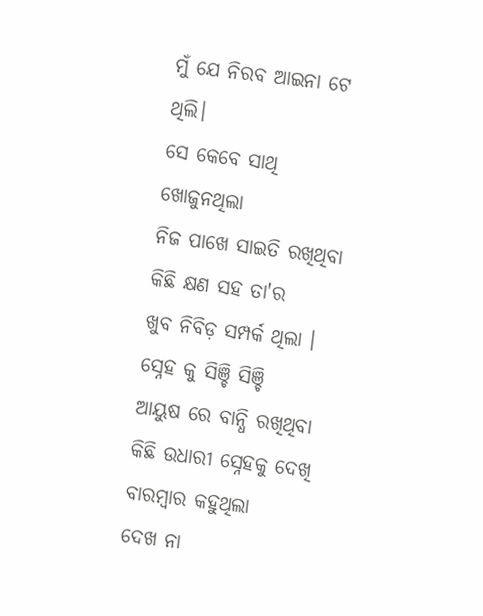ମୁଁ ଯେ ନିରବ ଆଇନା ଟେ ଥିଲି।
ସେ କେବେ ସାଥି ଖୋଜୁନଥିଲା
ନିଜ ପାଖେ ସାଇତି ରଖିଥିବା
କିଛି କ୍ଷଣ ସହ ତା'ର
ଖୁବ ନିବିଡ଼ ସମ୍ପର୍କ ଥିଲା ।
ସ୍ନେହ କୁ ସିଞ୍ଚି ସିଞ୍ଚି
ଆୟୁଷ ରେ ବାନ୍ଧି ରଖିଥିବା
କିଛି ଉଧାରୀ ସ୍ନେହକୁ ଦେଖି
ବାରମ୍ବାର କହୁଥିଲା
ଦେଖ ନା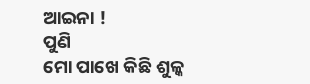ଆଇନା !
ପୁଣି
ମୋ ପାଖେ କିଛି ଶୁଳ୍କ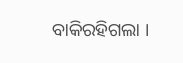ବାକିରହିଗଲା ।